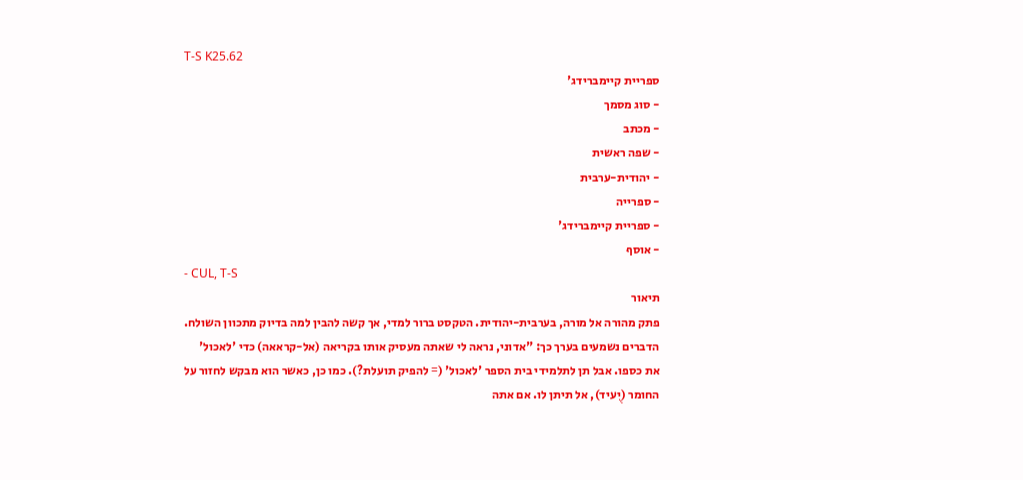T-S K25.62
ספריית קיימברידג'
- סוג מסמך
- מכתב
- שפה ראשית
- יהודית-ערבית
- ספרייה
- ספריית קיימברידג'
- אוסף
- CUL, T-S
תיאור
פתק מהורה אל מורה, בערבית-יהודית. הטקסט ברור למדי, אך קשה להבין למה בדיוק מתכוון השולח. הדברים נשמעים בערך כך: "אדוני, נראה לי שאתה מעסיק אותו בקריאה (אל-קראאה) כדי 'לאכול' את כספו. אבל תן לתלמידי בית הספר 'לאכול' (= להפיק תועלת?). כמו כן, כאשר הוא מבקש לחזור על החומר (יֻעיד), אל תיתן לו. אם אתה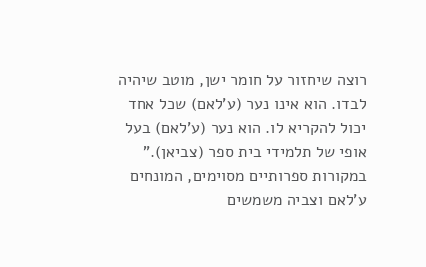רוצה שיחזור על חומר ישן, מוטב שיהיה לבדו. הוא אינו נער (ע'לאם) שכל אחד יכול להקריא לו. הוא נער (ע'לאם) בעל אופי של תלמידי בית ספר (צביאן)." במקורות ספרותיים מסוימים, המונחים ע'לאם וצביה משמשים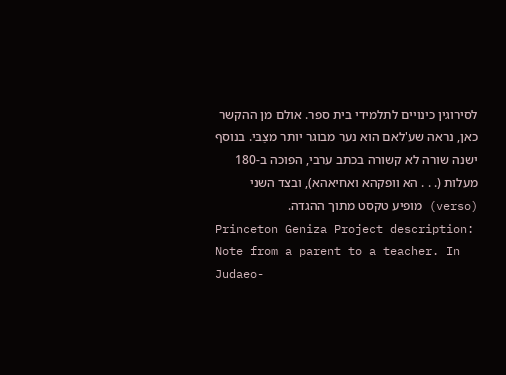לסירוגין כינויים לתלמידי בית ספר. אולם מן ההקשר כאן, נראה שע'לאם הוא נער מבוגר יותר מצַבּי. בנוסף ישנה שורה לא קשורה בכתב ערבי, הפוכה ב-180 מעלות (. . . הא וופקהא ואחיאהא), ובצד השני (verso) מופיע טקסט מתוך ההגדה.
Princeton Geniza Project description: Note from a parent to a teacher. In Judaeo-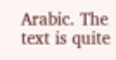Arabic. The text is quite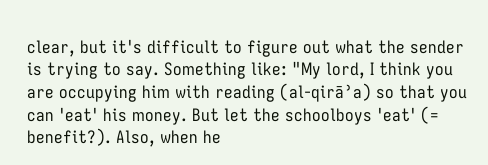clear, but it's difficult to figure out what the sender is trying to say. Something like: "My lord, I think you are occupying him with reading (al-qirāʾa) so that you can 'eat' his money. But let the schoolboys 'eat' (= benefit?). Also, when he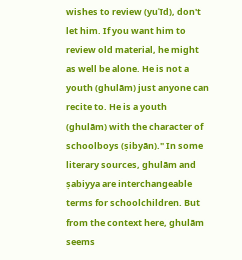wishes to review (yuʿīd), don't let him. If you want him to review old material, he might as well be alone. He is not a youth (ghulām) just anyone can recite to. He is a youth (ghulām) with the character of schoolboys (ṣibyān)." In some literary sources, ghulām and ṣabiyya are interchangeable terms for schoolchildren. But from the context here, ghulām seems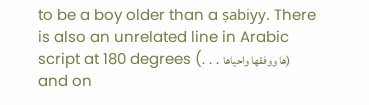to be a boy older than a ṣabiyy. There is also an unrelated line in Arabic script at 180 degrees (. . . ها ووفقها واحياها) and on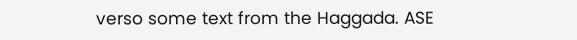verso some text from the Haggada. ASE